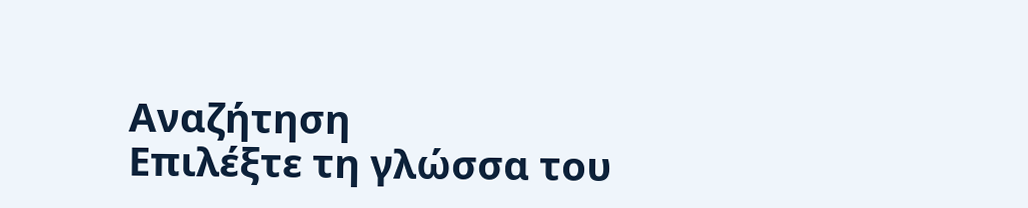Αναζήτηση
Επιλέξτε τη γλώσσα του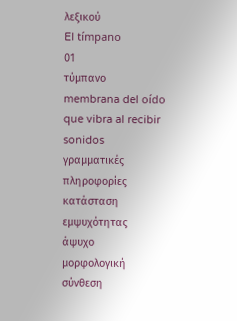λεξικού
El tímpano
01
τύμπανο
membrana del oído que vibra al recibir sonidos
γραμματικές πληροφορίες
κατάσταση εμψυχότητας
άψυχο
μορφολογική σύνθεση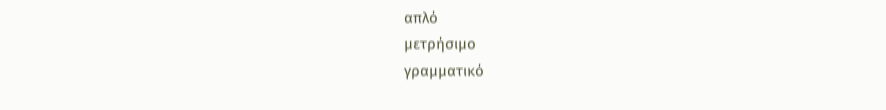απλό
μετρήσιμο
γραμματικό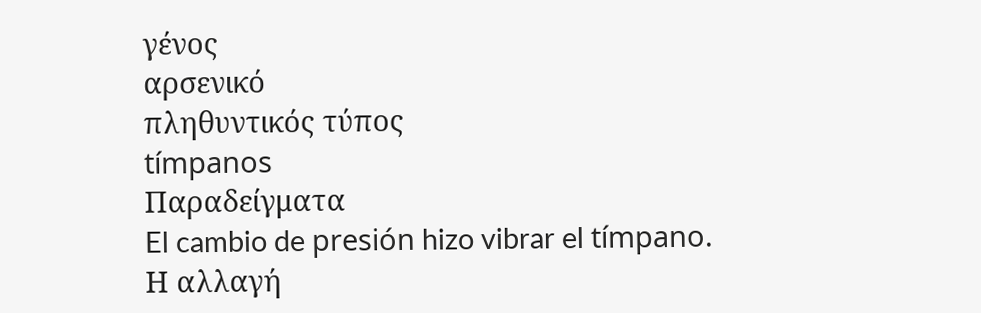γένος
αρσενικό
πληθυντικός τύπος
tímpanos
Παραδείγματα
El cambio de presión hizo vibrar el tímpano.
Η αλλαγή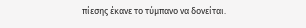πίεσης έκανε το τύμπανο να δονείται.